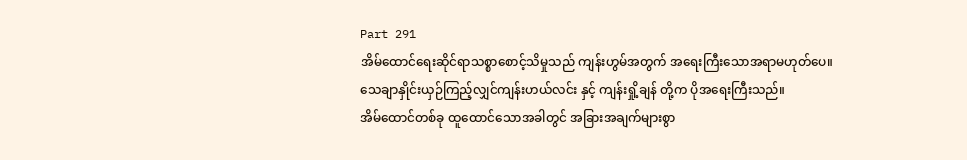Part 291
အိမ်ထောင်ရေးဆိုင်ရာသစ္စာစောင့်သိမှုသည် ကျန်းဟွမ်အတွက် အရေးကြီးသောအရာမဟုတ်ပေ။
သေချာနှိုင်းယှဉ်ကြည့်လျှင်ကျန်းဟယ်လင်း နှင့် ကျန်းရှို့ချန် တို့က ပိုအရေးကြီးသည်။
အိမ်ထောင်တစ်ခု ထူထောင်သောအခါတွင် အခြားအချက်များစွာ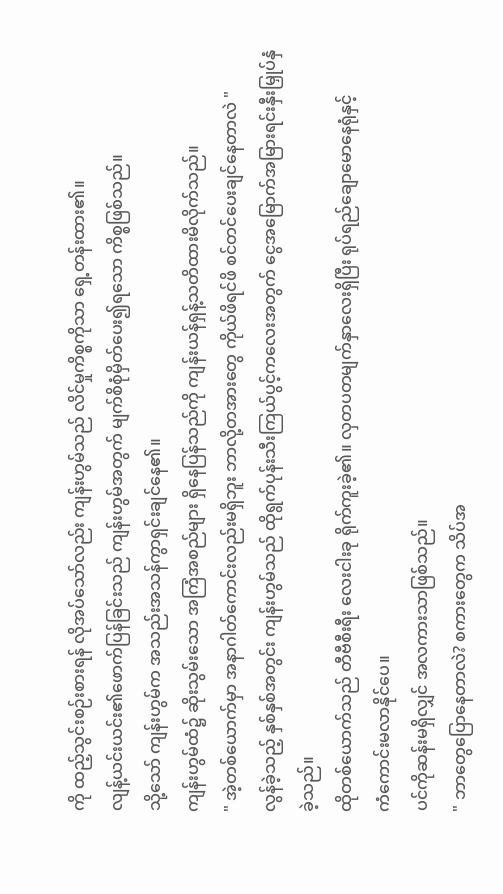ကို ထည့်သွင်းစဉ်းစားရန် လိုအပ်သော်လည်း ကျန်းဟွမ်သည် လိင်မှုကိစ္စကိုသာ ရှေ့တန်းထား၏။
လျန့်ယင်းယင်း၏ဖောက်ပြန်ခြင်းသည် ကျန်းဟွမ်အတွက် မျက်စိစုံမှိတ်ပေး၍ရသော ကိစ္စဖြစ်သည်။
သို့သော် ကျန်းဟွမ်က အသည်းအသန်ကွာရှင်းချင်နေ၏။
ကျန်းဟွမ်ထံ၌ ဆိုးသွမ်းသော အကြံအစည်များ ရှိနေပြန်သည်ကို ကျန်းယန်ရှန့်သတိထားမိလိုက်သည်။
" အဲ့တစ်ယောက်မှာ အနာဂါတ်ကောင်းလည်းမရှိဘူး ဘာလို့တအားတွေ ကိုယ်ဖိရင်ဖိ စင်တင်ပေးချင်နေတာလဲ "
လွန်ခဲ့သည့် နှစ်နှစ်အတွင်း ကျန်းဟွမ်သည် ထိုရွက်ပုန်းသီးကြယ်ပွင့်ကလေးအတွက် ငွေအမြောက်အမြားရင်းနှီးမြှုပ်နှံခဲ့သည်။
ထိုတစ်ယောက်သည် တီဗီစီးရီး လေးငါးခု ရိုက်ကူးခဲ့၏။ လှတပတမျက်နှာလေးရှိပြီး ရုပ်ရည်ချောမောနေရုံနှင့်
ကံကောင်းမလာနိုင်ပေ။
ပင်ကိုဆန်းမရှိလျှင် အလကားသာဖြစ်သည်။
" ဘာတွေပြောနေတာလဲ? စကားတွေက သိပ်အ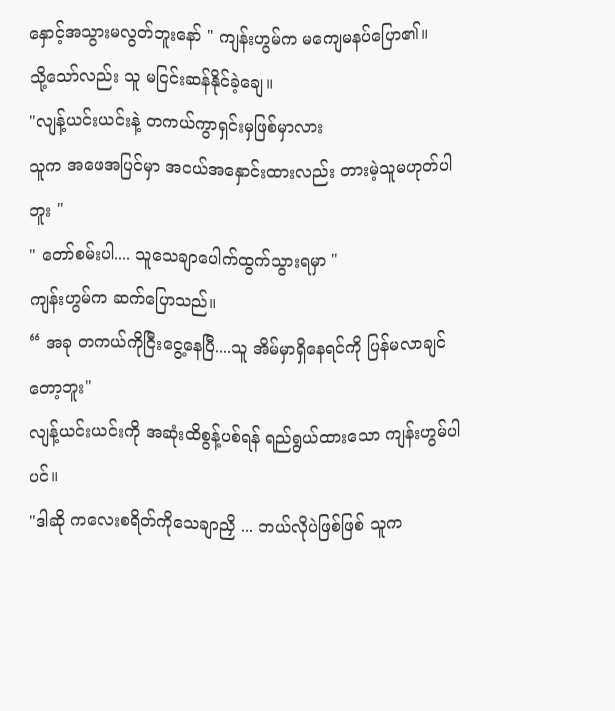နှောင့်အသွားမလွတ်ဘူးနော် " ကျန်းဟွမ်က မကျေမနပ်ပြော၏။
သို့သော်လည်း သူ မငြင်းဆန်နိုင်ခဲ့ချေ။
"လျန့်ယင်းယင်းနဲ့ တကယ်ကွာရှင်းမှဖြစ်မှာလား
သူက အဖေအပြင်မှာ အငယ်အနှောင်းထားလည်း တားမဲ့သူမဟုတ်ပါဘူး "
" တော်စမ်းပါ.... သူသေချာပေါက်ထွက်သွားရမှာ "
ကျန်းဟွမ်က ဆက်ပြောသည်။
“ အခု တကယ်ကိုငြီးငွေ့နေပြီ....သူ အိမ်မှာရှိနေရင်ကို ပြန်မလာချင်တော့ဘူး"
လျန့်ယင်းယင်းကို အဆုံးထိစွန့်ပစ်ရန် ရည်ရွယ်ထားသော ကျန်းဟွမ်ပါပင်။
"ဒါဆို ကလေးစရိတ်ကိုသေချာညှိ ... ဘယ်လိုပဲဖြစ်ဖြစ် သူက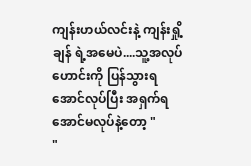ကျန်းဟယ်လင်းနဲ့ ကျန်းရှို့ချန် ရဲ့အမေပဲ....သူ့အလုပ်ဟောင်းကို ပြန်သွားရအောင်လုပ်ပြီး အရှက်ရအောင်မလုပ်နဲ့တော့ "
"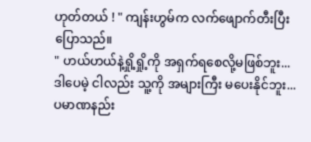ဟုတ်တယ် ! " ကျန်းဟွမ်က လက်ဖျောက်တီးပြီးပြောသည်။
" ဟယ်ဟယ်နဲ့ရှို့ရှို့ကို အရှက်ရစေလို့မဖြစ်ဘူး... ဒါပေမဲ့ ငါလည်း သူ့ကို အများကြီး မပေးနိုင်ဘူး...ပမာဏနည်း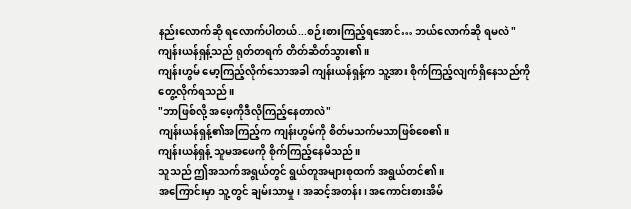နည်းလောက်ဆို ရလောက်ပါတယ်...စဉ်းစားကြည့်ရအောင်… ဘယ်လောက်ဆို ရမလဲ "
ကျန်းယန်ရှန့်သည် ရုတ်တရက် တိတ်ဆိတ်သွား၏။
ကျန်းဟွမ် မော့ကြည့်လိုက်သောအခါ ကျန်းယန်ရှန့်က သူ့အား စိုက်ကြည့်လျက်ရှိနေသည်ကို တွေ့လိုက်ရသည်။
"ဘာဖြစ်လို့ အဖေ့ကိုဒီလိုကြည့်နေတာလဲ"
ကျန်းယန်ရှန့်၏အကြည့်က ကျန်းဟွမ်ကို စိတ်မသက်မသာဖြစ်စေ၏။
ကျန်းယန်ရှန့် သူမအဖေကို စိုက်ကြည့်နေမိသည်။
သူသည် ဤအသက်အရွယ်တွင် ရွယ်တူအများစုထက် အရွယ်တင်၏။
အကြောင်းမှာ သူ့တွင် ချမ်းသာမှု၊ အဆင့်အတန်း၊ အကောင်းစားအိမ်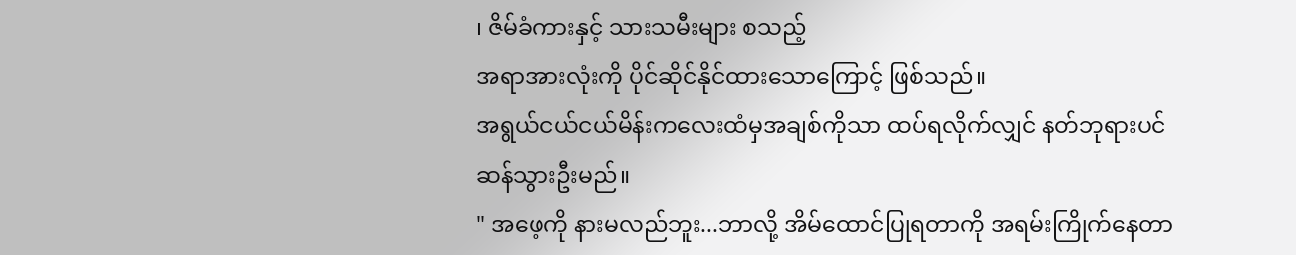၊ ဇိမ်ခံကားနှင့် သားသမီးများ စသည့်
အရာအားလုံးကို ပိုင်ဆိုင်နိုင်ထားသောကြောင့် ဖြစ်သည်။
အရွယ်ငယ်ငယ်မိန်းကလေးထံမှအချစ်ကိုသာ ထပ်ရလိုက်လျှင် နတ်ဘုရားပင်ဆန်သွားဦးမည်။
" အဖေ့ကို နားမလည်ဘူး...ဘာလို့ အိမ်ထောင်ပြုရတာကို အရမ်းကြိုက်နေတာ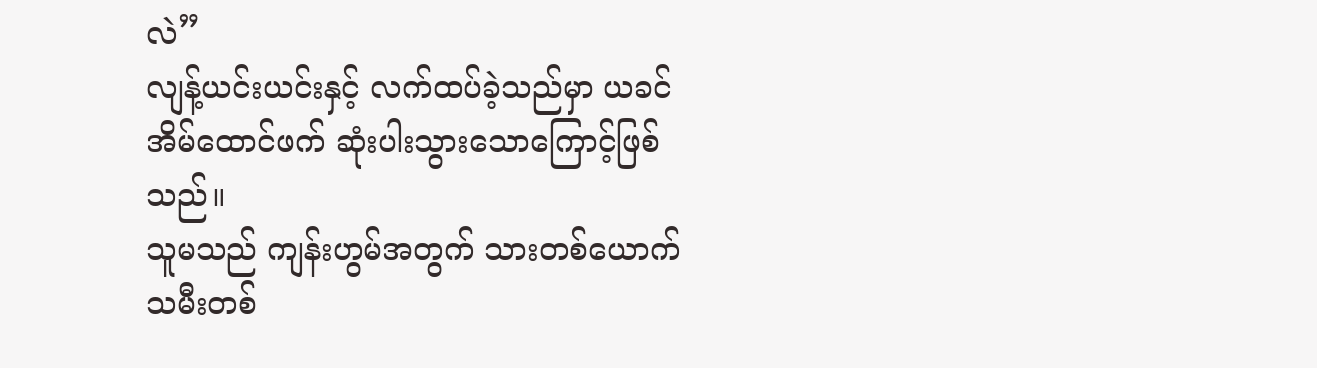လဲ”
လျန့်ယင်းယင်းနှင့် လက်ထပ်ခဲ့သည်မှာ ယခင်အိမ်ထောင်ဖက် ဆုံးပါးသွားသောကြောင့်ဖြစ်သည်။
သူမသည် ကျန်းဟွမ်အတွက် သားတစ်ယောက် သမီးတစ်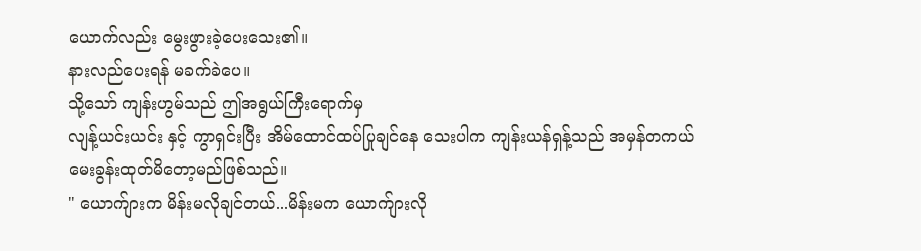ယောက်လည်း မွေးဖွားခဲ့ပေးသေး၏။
နားလည်ပေးရန် မခက်ခဲပေ။
သို့သော် ကျန်းဟွမ်သည် ဤအရွယ်ကြီးရောက်မှ
လျန့်ယင်းယင်း နှင့် ကွာရှင်းပြီး အိမ်ထောင်ထပ်ပြုချင်နေ သေးပါက ကျန်းယန်ရှန့်သည် အမှန်တကယ် မေးခွန်းထုတ်မိတော့မည်ဖြစ်သည်။
" ယောက်ျားက မိန်းမလိုချင်တယ်...မိန်းမက ယောက်ျားလို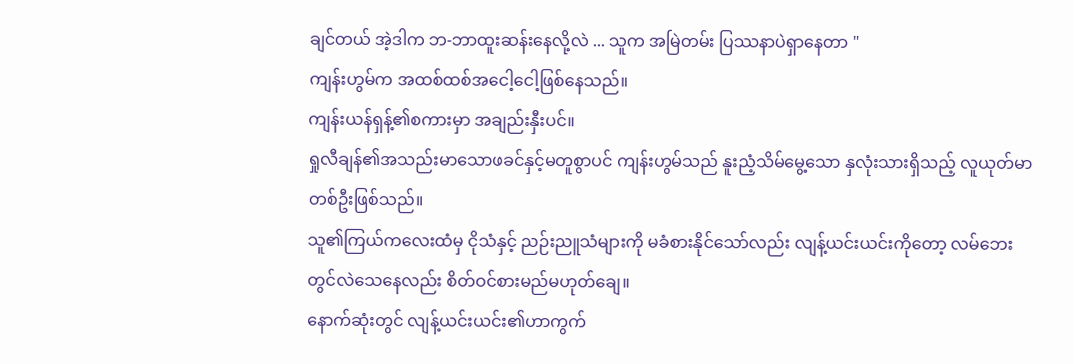ချင်တယ် အဲ့ဒါက ဘ-ဘာထူးဆန်းနေလို့လဲ ... သူက အမြဲတမ်း ပြဿနာပဲရှာနေတာ "
ကျန်းဟွမ်က အထစ်ထစ်အငေါ့ငေါ့ဖြစ်နေသည်။
ကျန်းယန်ရှန့်၏စကားမှာ အချည်းနှီးပင်။
ရှုလီချန်၏အသည်းမာသောဖခင်နှင့်မတူစွာပင် ကျန်းဟွမ်သည် နူးညံ့သိမ်မွေ့သော နှလုံးသားရှိသည့် လူယုတ်မာတစ်ဦးဖြစ်သည်။
သူ၏ကြယ်ကလေးထံမှ ငိုသံနှင့် ညဉ်းညူသံများကို မခံစားနိုင်သော်လည်း လျန့်ယင်းယင်းကိုတော့ လမ်ဘေးတွင်လဲသေနေလည်း စိတ်ဝင်စားမည်မဟုတ်ချေ။
နောက်ဆုံးတွင် လျန့်ယင်းယင်း၏ဟာကွက်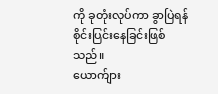ကို ခုတုံးလုပ်ကာ ခွာပြဲရန်စိုင်းပြင်းနေခြင်းဖြစ်သည်။
ယောက်ျား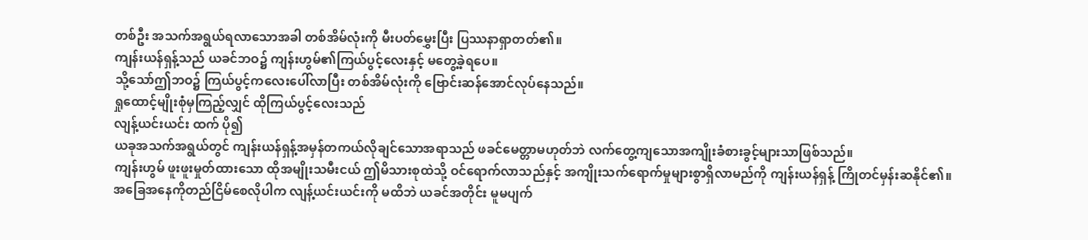တစ်ဦး အသက်အရွယ်ရလာသောအခါ တစ်အိမ်လုံးကို မီးပတ်မွှေးပြီး ပြဿနာရှာတတ်၏။
ကျန်းယန်ရှန့်သည် ယခင်ဘဝ၌ ကျန်းဟွမ်၏ကြယ်ပွင့်လေးနှင့် မတွေ့ခဲ့ရပေ။
သို့သော်ဤဘဝ၌ ကြယ်ပွင့်ကလေးပေါ်လာပြီး တစ်အိမ်လုံးကို ဗြောင်းဆန်အောင်လုပ်နေသည်။
ရှုထောင့်မျိုးစုံမှကြည့်လျှင် ထိုကြယ်ပွင့်လေးသည်
လျန့်ယင်းယင်း ထက် ပို၍
ယခုအသက်အရွယ်တွင် ကျန်းယန်ရှန့်အမှန်တကယ်လိုချင်သောအရာသည် ဖခင်မေတ္တာမဟုတ်ဘဲ လက်တွေ့ကျသောအကျိုးခံစားခွင့်များသာဖြစ်သည်။
ကျန်းဟွမ် ဖူးဖူးမှုတ်ထားသော ထိုအမျိုးသမီးငယ် ဤမိသားစုထဲသို့ ဝင်ရောက်လာသည်နှင့် အကျိုးသက်ရောက်မှုများစွာရှိလာမည်ကို ကျန်းယန်ရှန့် ကြိုတင်မှန်းဆနိုင်၏။
အခြေအနေကိုတည်ငြိမ်စေလိုပါက လျန့်ယင်းယင်းကို မထိဘဲ ယခင်အတိုင်း မူမပျက်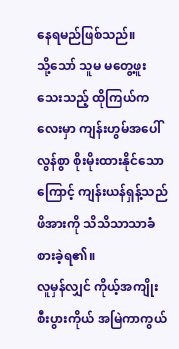နေရမည်ဖြစ်သည်။
သို့သော် သူမ မတွေ့ဖူးသေးသည့် ထိုကြယ်ကလေးမှာ ကျန်းဟွမ်အပေါ် လွန်စွာ စိုးမိုးထားနိုင်သောကြောင့် ကျန်းယန်ရှန့်သည် ဖိအားကို သိသိသာသာခံစားခဲ့ရ၏။
လူမှန်လျှင် ကိုယ့်အကျိုးစီးပွားကိုယ် အမြဲကာကွယ်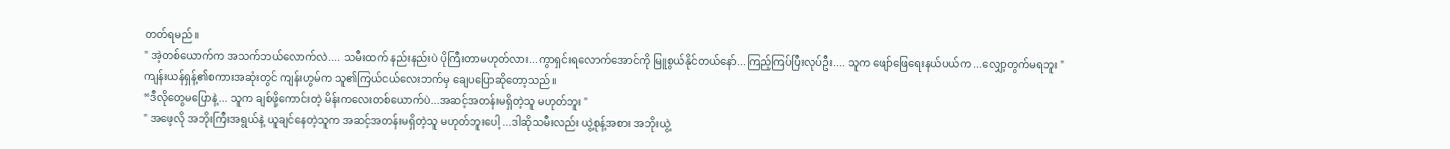တတ်ရမည်။
" အဲ့တစ်ယောက်က အသက်ဘယ်လောက်လဲ.... သမီးထက် နည်းနည်းပဲ ပိုကြီးတာမဟုတ်လား...ကွာရှင်းရလောက်အောင်ကို မြူစွယ်နိုင်တယ်နော်...ကြည့်ကြပ်ပြီးလုပ်ဦး.... သူက ဖျော်ဖြေရေးနယ်ပယ်က ...လျှော့တွက်မရဘူး "
ကျန်းယန်ရှန့်၏စကားအဆုံးတွင် ကျန်းဟွမ်က သူ၏ကြယ်ငယ်လေးဘက်မှ ချေပပြောဆိုတော့သည်။
“ဒီလိုတွေမပြောနဲ့... သူက ချစ်ဖို့ကောင်းတဲ့ မိန်းကလေးတစ်ယောက်ပဲ...အဆင့်အတန်းမရှိတဲ့သူ မဟုတ်ဘူး "
" အဖေ့လို အဘိုးကြီးအရွယ်နဲ့ ယူချင်နေတဲ့သူက အဆင့်အတန်းမရှိတဲ့သူ မဟုတ်ဘူးပေါ့ ...ဒါဆိုသမီးလည်း ယွဲ့စုန့်အစား အဘိုးယွဲ့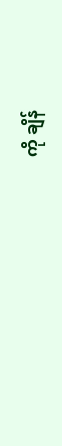ကို ချိန်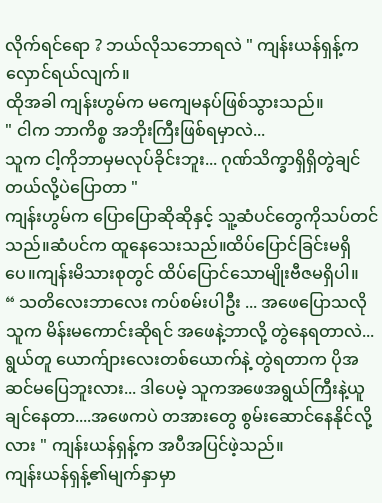လိုက်ရင်ရော ? ဘယ်လိုသဘောရလဲ " ကျန်းယန်ရှန့်က လှောင်ရယ်လျက်။
ထိုအခါ ကျန်းဟွမ်က မကျေမနပ်ဖြစ်သွားသည်။
" ငါက ဘာကိစ္စ အဘိုးကြီးဖြစ်ရမှာလဲ...
သူက ငါ့ကိုဘာမှမလုပ်ခိုင်းဘူး... ဂုဏ်သိက္ခာရှိရှိတွဲချင်တယ်လို့ပဲပြောတာ "
ကျန်းဟွမ်က ပြောပြောဆိုဆိုနှင့် သူ့ဆံပင်တွေကိုသပ်တင်သည်။ဆံပင်က ထူနေသေးသည်။ထိပ်ပြောင်ခြင်းမရှိပေ။ကျန်းမိသားစုတွင် ထိပ်ပြောင်သောမျိုးဗီဇမရှိပါ။
“ သတိလေးဘာလေး ကပ်စမ်းပါဦး ... အဖေပြောသလို သူက မိန်းမကောင်းဆိုရင် အဖေနဲ့ဘာလို့ တွဲနေရတာလဲ...ရွယ်တူ ယောက်ျားလေးတစ်ယောက်နဲ့ တွဲရတာက ပိုအဆင်မပြေဘူးလား... ဒါပေမဲ့ သူကအဖေအရွယ်ကြီးနဲ့ယူချင်နေတာ....အဖေကပဲ တအားတွေ စွမ်းဆောင်နေနိုင်လို့လား " ကျန်းယန်ရှန့်က အပီအပြင်ဖဲ့သည်။
ကျန်းယန်ရှန့်၏မျက်နှာမှာ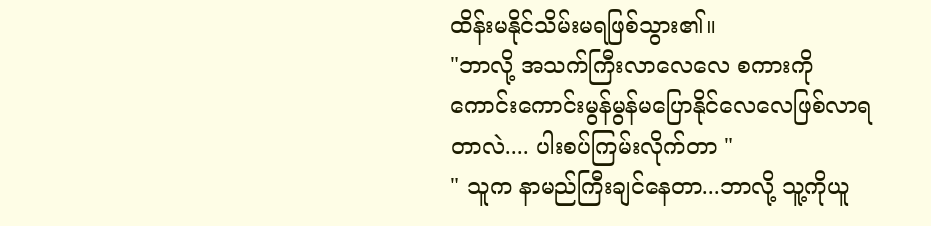ထိန်းမနိုင်သိမ်းမရဖြစ်သွား၏။
"ဘာလို့ အသက်ကြီးလာလေလေ စကားကို ကောင်းကောင်းမွန်မွန်မပြောနိုင်လေလေဖြစ်လာရတာလဲ.... ပါးစပ်ကြမ်းလိုက်တာ "
" သူက နာမည်ကြီးချင်နေတာ...ဘာလို့ သူ့ကိုယူ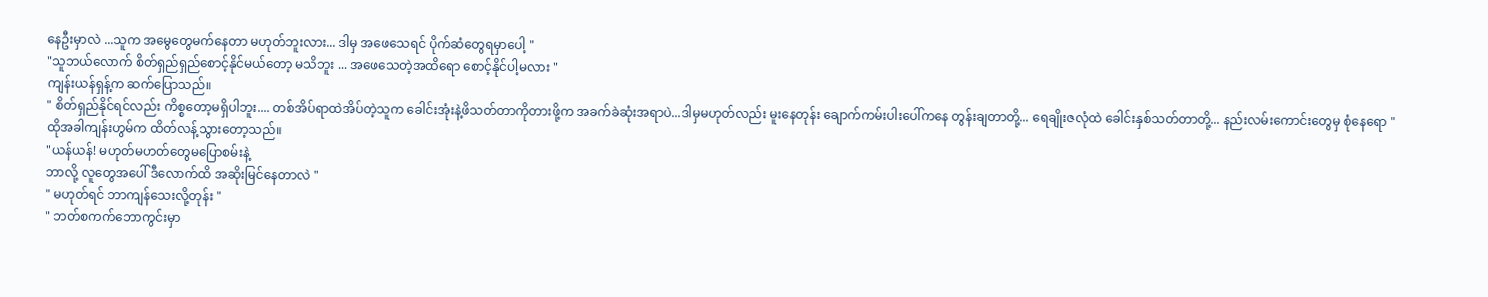နေဦးမှာလဲ ...သူက အမွေတွေမက်နေတာ မဟုတ်ဘူးလား... ဒါမှ အဖေသေရင် ပိုက်ဆံတွေရမှာပေါ့ "
"သူဘယ်လောက် စိတ်ရှည်ရှည်စောင့်နိုင်မယ်တော့ မသိဘူး ... အဖေသေတဲ့အထိရော စောင့်နိုင်ပါ့မလား "
ကျန်းယန်ရှန့်က ဆက်ပြောသည်။
" စိတ်ရှည်နိုင်ရင်လည်း ကိစ္စတော့မရှိပါဘူး.... တစ်အိပ်ရာထဲအိပ်တဲ့သူက ခေါင်းအုံးနဲ့ဖိသတ်တာကိုတားဖို့က အခက်ခဲဆုံးအရာပဲ...ဒါမှမဟုတ်လည်း မူးနေတုန်း ချောက်ကမ်းပါးပေါ်ကနေ တွန်းချတာတို့... ရေချိုးဇလုံထဲ ခေါင်းနှစ်သတ်တာတို့... နည်းလမ်းကောင်းတွေမှ စုံနေရော "
ထိုအခါကျန်းဟွမ်က ထိတ်လန့်သွားတော့သည်။
"ယန်ယန်! မဟုတ်မဟတ်တွေမပြောစမ်းနဲ့
ဘာလို့ လူတွေအပေါ် ဒီလောက်ထိ အဆိုးမြင်နေတာလဲ "
" မဟုတ်ရင် ဘာကျန်သေးလို့တုန်း "
" ဘတ်စကက်ဘောကွင်းမှာ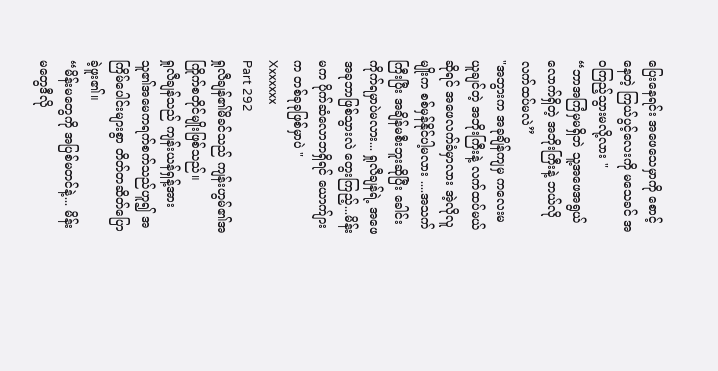ပြေးနေရင်း အဖေသေမှာကို စောင့်နေတဲ့ ကြယ်ပွင့်လေးကို မသေခင် အဝကြည့်သွားမလို့လား "
“ဘာအကြံမှမရှိဘဲ သူ့အဖေအရွယ်လောက်ရှိတဲ့ အဘိုးကြီးနဲ့ ဘယ်လိုလက်ထပ်မလဲ”
"အဘွားက အခုချိန်ကျမှ ကလေးမယူချင်တဲ့ အဘိုးကြီးနဲ့ လက်ထပ်မယ်ဆိုရင် အဖေလက်ခံမှာလား အဲ့လိုလူမျိုးက စစ်မှန်နိုင်ပါ့မလား ....အသက်ကြီးပြီး အချိန်မစီးဘူးဆိုပြီး ခေါင်းကိုက်ရမှာပဲမလား... ရှုလီချန်ရဲ့ အဖေ အခုဘာဖြစ်သွားလဲ တွေးကြည့်...မိန်းမက ပိုက်ဆံလောဘရှိရင် ယောက်ျားက တစ်ခုခုဖြစ်မှာပဲ "
Xxxxxxx
Part 292
ရှုလီချန်၏မိခင်သည် ကျန်းဟွမ်၏အကြိုက်စတိုင်မျိုးဖြစ်သည်။
ရှုလီချန်သည် ကျန်းယန်ရှန့်အား သူ၏အမေကရက်စက်သည်ဟူ၍ အကြိမ်ပေါင်းများစွာ တိတ်တဆိတ်ပြောခဲ့ဖူး၏။
“မိန်းမတွေကို အပြစ်မတင်နဲ့... မိန်းမတွေဒီလို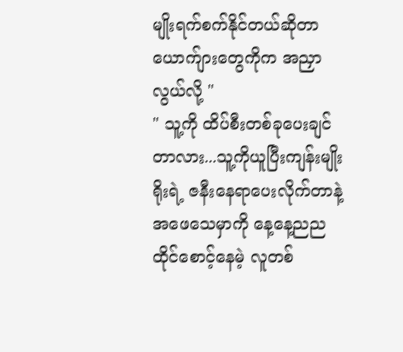မျိုးရက်စက်နိုင်တယ်ဆိုတာ ယောက်ျားတွေကိုက အညှာလွယ်လို့ "
" သူ့ကို ထိပ်စီးတစ်ခုပေးချင်တာလား...သူ့ကိုယူပြီးကျန်းမျိုးရိုးရဲ့ ဇနီးနေရာပေးလိုက်တာနဲ့
အဖေသေမှာကို နေ့နေ့ညညထိုင်စောင့်နေမဲ့ လူတစ်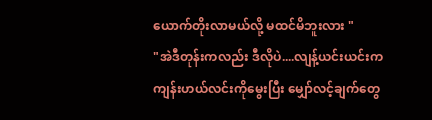ယောက်တိုးလာမယ်လို့ မထင်မိဘူးလား "
"အဲဒီတုန်းကလည်း ဒီလိုပဲ....လျန့်ယင်းယင်းက ကျန်းဟယ်လင်းကိုမွေးပြီး မျှော်လင့်ချက်တွေ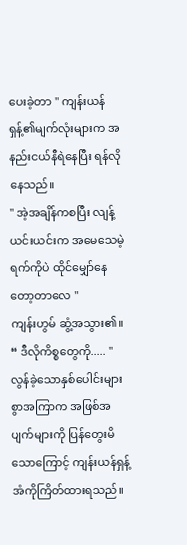ပေးခဲ့တာ " ကျန်းယန်ရှန့်၏မျက်လုံးများက အနည်းငယ်နီရဲနေပြီး ရန်လိုနေသည်။
" အဲ့အချိန်ကစပြီး လျန့်ယင်းယင်းက အမေသေမဲ့ရက်ကိုပဲ ထိုင်မျှော်နေတော့တာလေ "
ကျန်းဟွမ် ဆွံ့အသွား၏။
“ ဒီလိုကိစ္စတွေကို..... "
လွန်ခဲ့သောနှစ်ပေါင်းများစွာအကြာက အဖြစ်အပျက်များကို ပြန်တွေးမိသောကြောင့် ကျန်းယန်ရှန့်အံကိုကြိတ်ထားရသည်။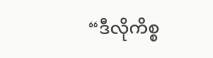“ဒီလိုကိစ္စ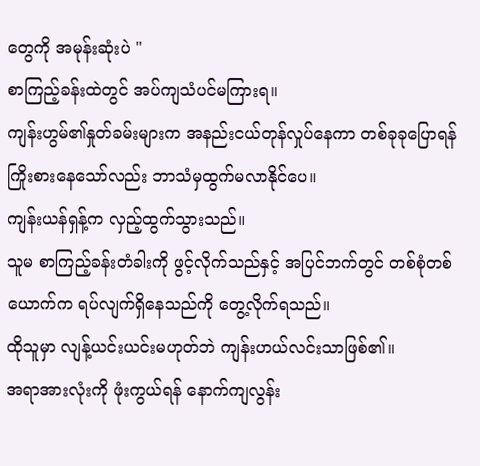တွေကို အမုန်းဆုံးပဲ "
စာကြည့်ခန်းထဲတွင် အပ်ကျသံပင်မကြားရ။
ကျန်းဟွမ်၏နှုတ်ခမ်းများက အနည်းငယ်တုန်လှုပ်နေကာ တစ်ခုခုပြောရန်ကြိုးစားနေသော်လည်း ဘာသံမှထွက်မလာနိုင်ပေ။
ကျန်းယန်ရှန့်က လှည့်ထွက်သွားသည်။
သူမ စာကြည့်ခန်းတံခါးကို ဖွင့်လိုက်သည်နှင့် အပြင်ဘက်တွင် တစ်စုံတစ်ယောက်က ရပ်လျက်ရှိနေသည်ကို တွေ့လိုက်ရသည်။
ထိုသူမှာ လျန့်ယင်းယင်းမဟုတ်ဘဲ ကျန်းဟယ်လင်းသာဖြစ်၏။
အရာအားလုံးကို ဖုံးကွယ်ရန် နောက်ကျလွန်း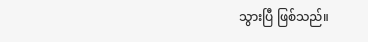သွားပြီ ဖြစ်သည်။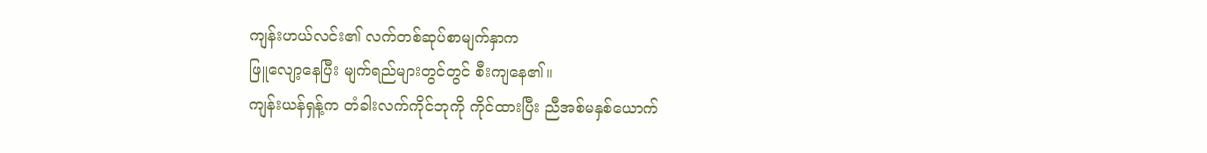ကျန်းဟယ်လင်း၏ လက်တစ်ဆုပ်စာမျက်နှာက
ဖြူလျော့နေပြီး မျက်ရည်များတွင်တွင် စီးကျနေ၏။
ကျန်းယန်ရှန့်က တံခါးလက်ကိုင်ဘုကို ကိုင်ထားပြီး ညီအစ်မနှစ်ယောက်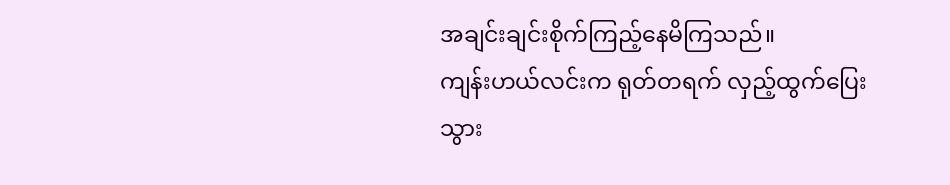အချင်းချင်းစိုက်ကြည့်နေမိကြသည်။
ကျန်းဟယ်လင်းက ရုတ်တရက် လှည့်ထွက်ပြေးသွား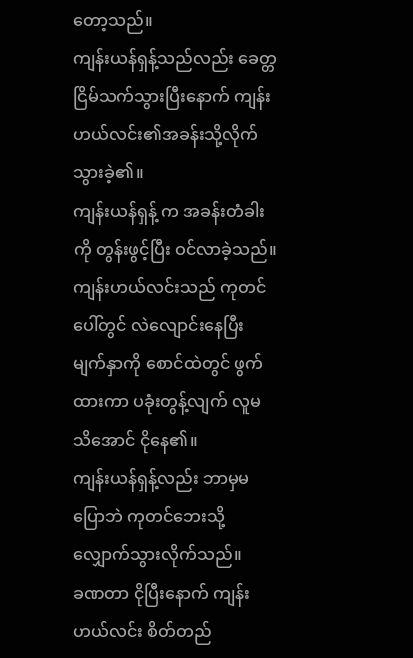တော့သည်။
ကျန်းယန်ရှန့်သည်လည်း ခေတ္တငြိမ်သက်သွားပြီးနောက် ကျန်းဟယ်လင်း၏အခန်းသို့လိုက်သွားခဲ့၏။
ကျန်းယန်ရှန့် က အခန်းတံခါးကို တွန်းဖွင့်ပြီး ဝင်လာခဲ့သည်။
ကျန်းဟယ်လင်းသည် ကုတင်ပေါ်တွင် လဲလျောင်းနေပြီး မျက်နှာကို စောင်ထဲတွင် ဖွက်ထားကာ ပခုံးတွန့်လျက် လူမသိအောင် ငိုနေ၏။
ကျန်းယန်ရှန့်လည်း ဘာမှမပြောဘဲ ကုတင်ဘေးသို့ လျှောက်သွားလိုက်သည်။
ခဏတာ ငိုပြီးနောက် ကျန်းဟယ်လင်း စိတ်တည်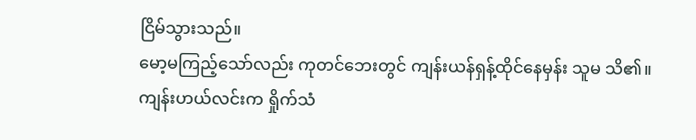ငြိမ်သွားသည်။
မော့မကြည့်သော်လည်း ကုတင်ဘေးတွင် ကျန်းယန်ရှန့်ထိုင်နေမှန်း သူမ သိ၏။
ကျန်းဟယ်လင်းက ရှိုက်သံ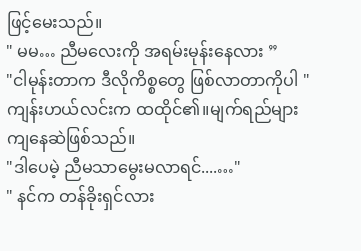ဖြင့်မေးသည်။
" မမ… ညီမလေးကို အရမ်းမုန်းနေလား ”
"ငါမုန်းတာက ဒီလိုကိစ္စတွေ ဖြစ်လာတာကိုပါ " ကျန်းဟယ်လင်းက ထထိုင်၏။မျက်ရည်များကျနေဆဲဖြစ်သည်။
"ဒါပေမဲ့ ညီမသာမွေးမလာရင်....…"
" နင်က တန်ခိုးရှင်လား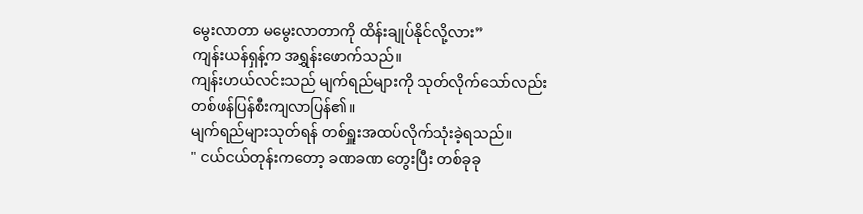မွေးလာတာ မမွေးလာတာကို ထိန်းချုပ်နိုင်လို့လား”
ကျန်းယန်ရှန့်က အရွှန်းဖောက်သည်။
ကျန်းဟယ်လင်းသည် မျက်ရည်များကို သုတ်လိုက်သော်လည်း တစ်ဖန်ပြန်စီးကျလာပြန်၏။
မျက်ရည်များသုတ်ရန် တစ်ရှူးအထပ်လိုက်သုံးခဲ့ရသည်။
" ငယ်ငယ်တုန်းကတော့ ခဏခဏ တွေးပြီး တစ်ခုခု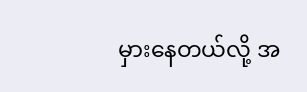မှားနေတယ်လို့ အ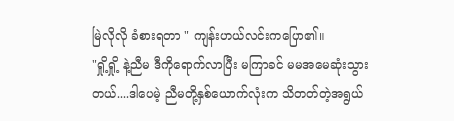မြဲလိုလို ခံစားရတာ " ကျန်းဟယ်လင်းကပြော၏။
"ရှို့ရှို့ နဲ့ညီမ ဒီကိုရောက်လာပြီး မကြာခင် မမအမေဆုံးသွားတယ်....ဒါပေမဲ့ ညီမတို့နှစ်ယောက်လုံးက သိတတ်တဲ့အရွယ်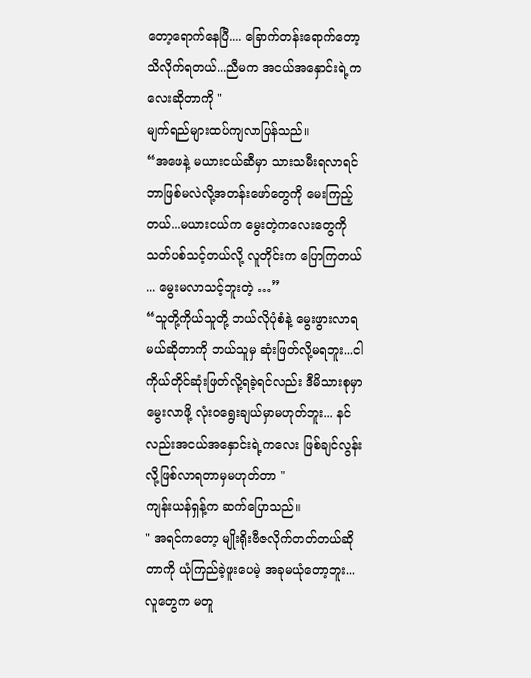တော့ရောက်နေပြီ.... ခြောက်တန်းရောက်တော့ သိလိုက်ရတယ်...ညီမက အငယ်အနှောင်းရဲ့ကလေးဆိုတာကို "
မျက်ရည်များထပ်ကျလာပြန်သည်။
“အဖေနဲ့ မယားငယ်ဆီမှာ သားသမီးရလာရင် ဘာဖြစ်မလဲလို့အတန်းဖော်တွေကို မေးကြည့်တယ်...မယားငယ်က မွေးတဲ့ကလေးတွေကို သတ်ပစ်သင့်တယ်လို့ လူတိုင်းက ပြောကြတယ် ... မွေးမလာသင့်ဘူးတဲ့ …”
“သူတို့ကိုယ်သူတို့ ဘယ်လိုပုံစံနဲ့ မွေးဖွားလာရမယ်ဆိုတာကို ဘယ်သူမှ ဆုံးဖြတ်လို့မရဘူး...ငါကိုယ်တိုင်ဆုံးဖြတ်လို့ရခဲ့ရင်လည်း ဒီမိသားစုမှာမွေးလာဖို့ လုံးဝရွေးချယ်မှာမဟုတ်ဘူး... နင်လည်းအငယ်အနှောင်းရဲ့ကလေး ဖြစ်ချင်လွန်းလို့ဖြစ်လာရတာမှမဟုတ်တာ "
ကျန်းယန်ရှန့်က ဆက်ပြောသည်။
" အရင်ကတော့ မျိုးရိုးဗီဇလိုက်တတ်တယ်ဆိုတာကို ယုံကြည်ခဲ့ဖူးပေမဲ့ အခုမယုံတော့ဘူး... လူတွေက မတူ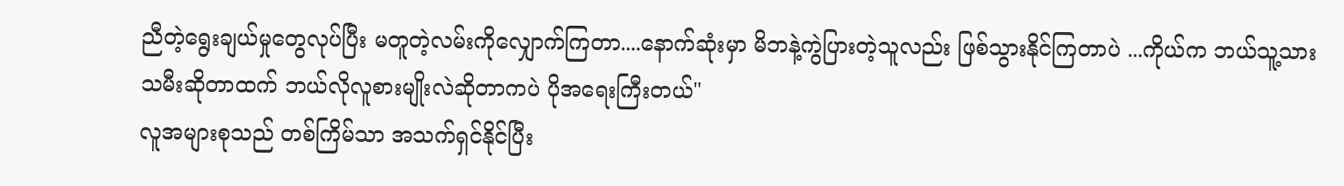ညီတဲ့ရွေးချယ်မှုတွေလုပ်ပြီး မတူတဲ့လမ်းကိုလျှောက်ကြတာ....နောက်ဆုံးမှာ မိဘနဲ့ကွဲပြားတဲ့သူလည်း ဖြစ်သွားနိုင်ကြတာပဲ ...ကိုယ်က ဘယ်သူ့သားသမီးဆိုတာထက် ဘယ်လိုလူစားမျိုးလဲဆိုတာကပဲ ပိုအရေးကြီးတယ်"
လူအများစုသည် တစ်ကြိမ်သာ အသက်ရှင်နိုင်ပြီး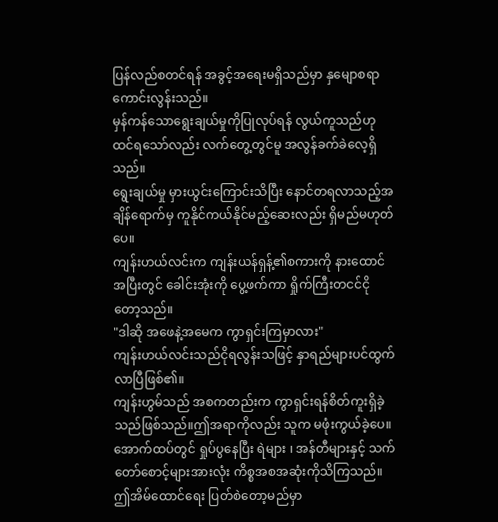ပြန်လည်စတင်ရန် အခွင့်အရေးမရှိသည်မှာ နှမျောစရာကောင်းလွန်းသည်။
မှန်ကန်သောရွေးချယ်မှုကိုပြုလုပ်ရန် လွယ်ကူသည်ဟု ထင်ရသော်လည်း လက်တွေ့တွင်မူ အလွန်ခက်ခဲလေ့ရှိသည်။
ရွေးချယ်မှု မှားယွင်းကြောင်းသိပြီး နောင်တရလာသည့်အချိန်ရောက်မှ ကူနိုင်ကယ်နိုင်မည့်ဆေးလည်း ရှိမည်မဟုတ်ပေ။
ကျန်းဟယ်လင်းက ကျန်းယန်ရှန့်၏စကားကို နားထောင်အပြီးတွင် ခေါင်းအုံးကို ပွေ့ဖက်ကာ ရှိုက်ကြီးတငင်ငိုတော့သည်။
"ဒါဆို အဖေနဲ့အမေက ကွာရှင်းကြမှာလား"
ကျန်းဟယ်လင်းသည်ငိုရလွန်းသဖြင့် နှာရည်များပင်ထွက်လာပြီဖြစ်၏။
ကျန်းဟွမ်သည် အစကတည်းက ကွာရှင်းရန်စိတ်ကူးရှိခဲ့သည်ဖြစ်သည်။ဤအရာကိုလည်း သူက မဖုံးကွယ်ခဲ့ပေ။
အောက်ထပ်တွင် ရှုပ်ပွနေပြီး ရဲများ ၊ အန်တီများနှင့် သက်တော်စောင့်များအားလုံး ကိစ္စအစအဆုံးကိုသိကြသည်။
ဤအိမ်ထောင်ရေး ပြတ်စဲတော့မည်မှာ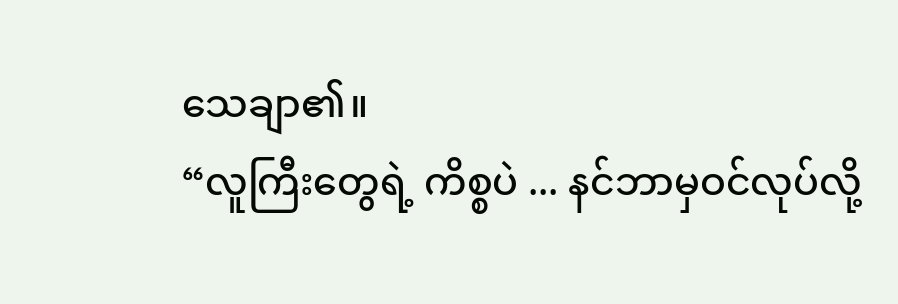သေချာ၏။
“လူကြီးတွေရဲ့ ကိစ္စပဲ ... နင်ဘာမှဝင်လုပ်လို့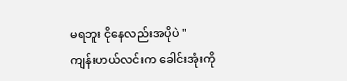မရဘူး ငိုနေလည်းအပိုပဲ "
ကျန်းဟယ်လင်းက ခေါင်းအုံးကို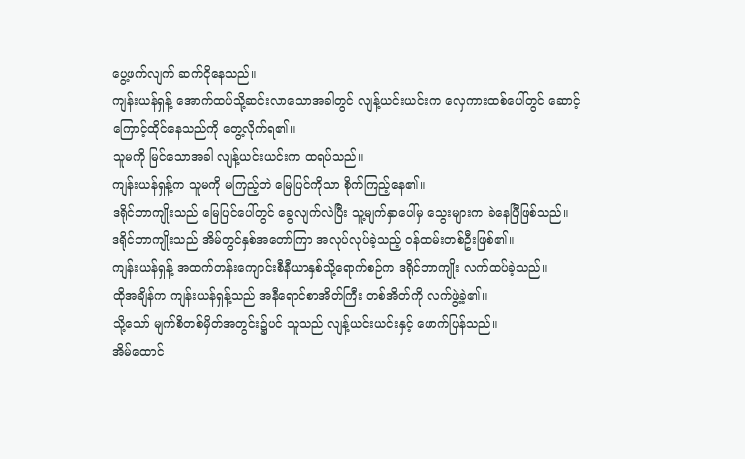ပွေ့ဖက်လျက် ဆက်ငိုနေသည်။
ကျန်းယန်ရှန့် အောက်ထပ်သို့ဆင်းလာသောအခါတွင် လျန့်ယင်းယင်းက လှေကားထစ်ပေါ်တွင် ဆောင့်ကြောင့်ထိုင်နေသည်ကို တွေ့လိုက်ရ၏။
သူမကို မြင်သောအခါ လျန့်ယင်းယင်းက ထရပ်သည်။
ကျန်းယန်ရှန့်က သူမကို မကြည့်ဘဲ မြေပြင်ကိုသာ စိုက်ကြည့်နေ၏။
ဒရိုင်ဘာကျိုးသည် မြေပြင်ပေါ်တွင် ခွေလျက်လဲပြီး သူ့မျက်နှာပေါ်မှ သွေးများက ခဲနေပြီဖြစ်သည်။
ဒရိုင်ဘာကျိုးသည် အိမ်တွင်နှစ်အတော်ကြာ အလုပ်လုပ်ခဲ့သည့် ဝန်ထမ်းတစ်ဦးဖြစ်၏။
ကျန်းယန်ရှန့် အထက်တန်းကျောင်းစီနီယာနှစ်သို့ရောက်စဉ်က ဒရိုင်ဘာကျိုး လက်ထပ်ခဲ့သည်။
ထိုအချိန်က ကျန်းယန်ရှန့်သည် အနီရောင်စာအိတ်ကြီး တစ်အိတ်ကို လက်ဖွဲ့ခဲ့၏။
သို့သော် မျက်စိတစ်မှိတ်အတွင်း၌ပင် သူသည် လျန့်ယင်းယင်းနှင့် ဖောက်ပြန်သည်။
အိမ်ထောင်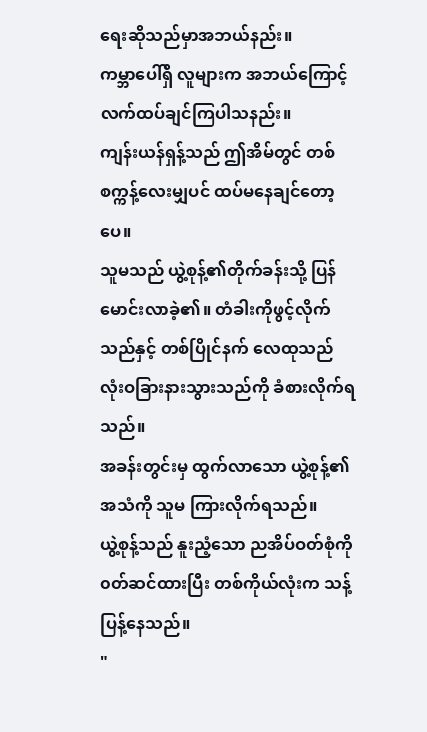ရေးဆိုသည်မှာအဘယ်နည်း။
ကမ္ဘာပေါ်ရှိ လူများက အဘယ်ကြောင့် လက်ထပ်ချင်ကြပါသနည်း။
ကျန်းယန်ရှန့်သည် ဤအိမ်တွင် တစ်စက္ကန့်လေးမျှပင် ထပ်မနေချင်တော့ပေ။
သူမသည် ယွဲ့စုန့်၏တိုက်ခန်းသို့ ပြန်မောင်းလာခဲ့၏။ တံခါးကိုဖွင့်လိုက်သည်နှင့် တစ်ပြိုင်နက် လေထုသည် လုံးဝခြားနားသွားသည်ကို ခံစားလိုက်ရသည်။
အခန်းတွင်းမှ ထွက်လာသော ယွဲ့စုန့်၏အသံကို သူမ ကြားလိုက်ရသည်။
ယွဲ့စုန့်သည် နူးညံ့သော ညအိပ်ဝတ်စုံကို ၀တ်ဆင်ထားပြီး တစ်ကိုယ်လုံးက သန့်ပြန့်နေသည်။
"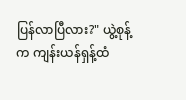ပြန်လာပြီလား?" ယွဲ့စုန့်က ကျန်းယန်ရှန့်ထံ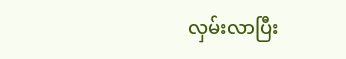လှမ်းလာပြီး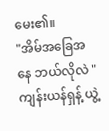မေး၏။
"အိမ်အခြေအနေ ဘယ်လိုလဲ "
ကျန်းယန်ရှန့် ယွဲ့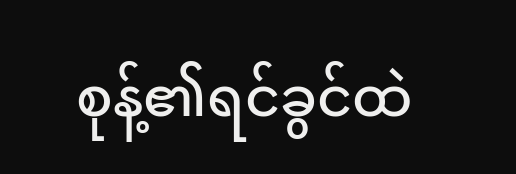စုန့်၏ရင်ခွင်ထဲ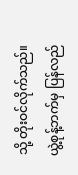သို့ တိုးဝင်လိုက်သည်။
ယွဲ့စုန့်ဘက်မှ ပြန်လည်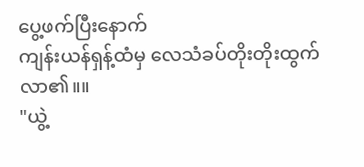ပွေ့ဖက်ပြီးနောက်
ကျန်းယန်ရှန့်ထံမှ လေသံခပ်တိုးတိုးထွက်လာ၏။။
"ယွဲ့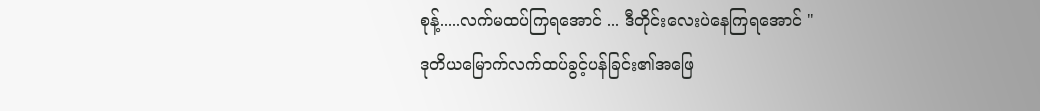စုန့်.....လက်မထပ်ကြရအောင် ... ဒီတိုင်းလေးပဲနေကြရအောင် "
ဒုတိယမြောက်လက်ထပ်ခွင့်ပန်ခြင်း၏အဖြေ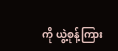ကို ယွဲ့စုန့်ကြား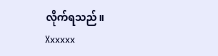လိုက်ရသည်။
Xxxxxx